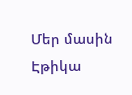Մեր մասին Էթիկա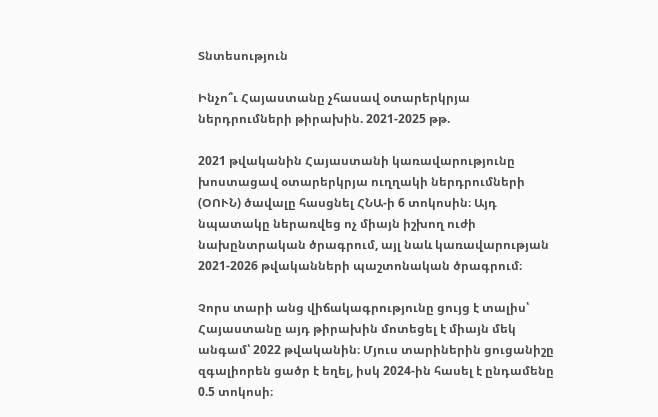Տնտեսություն

Ինչո՞ւ Հայաստանը չհասավ օտարերկրյա ներդրումների թիրախին. 2021-2025 թթ.

2021 թվականին Հայաստանի կառավարությունը խոստացավ օտարերկրյա ուղղակի ներդրումների (ՕՈՒՆ) ծավալը հասցնել ՀՆԱ-ի 6 տոկոսին։ Այդ նպատակը ներառվեց ոչ միայն իշխող ուժի նախընտրական ծրագրում, այլ նաև կառավարության 2021-2026 թվականների պաշտոնական ծրագրում։

Չորս տարի անց վիճակագրությունը ցույց է տալիս՝ Հայաստանը այդ թիրախին մոտեցել է միայն մեկ անգամ՝ 2022 թվականին։ Մյուս տարիներին ցուցանիշը զգալիորեն ցածր է եղել, իսկ 2024-ին հասել է ընդամենը 0.5 տոկոսի։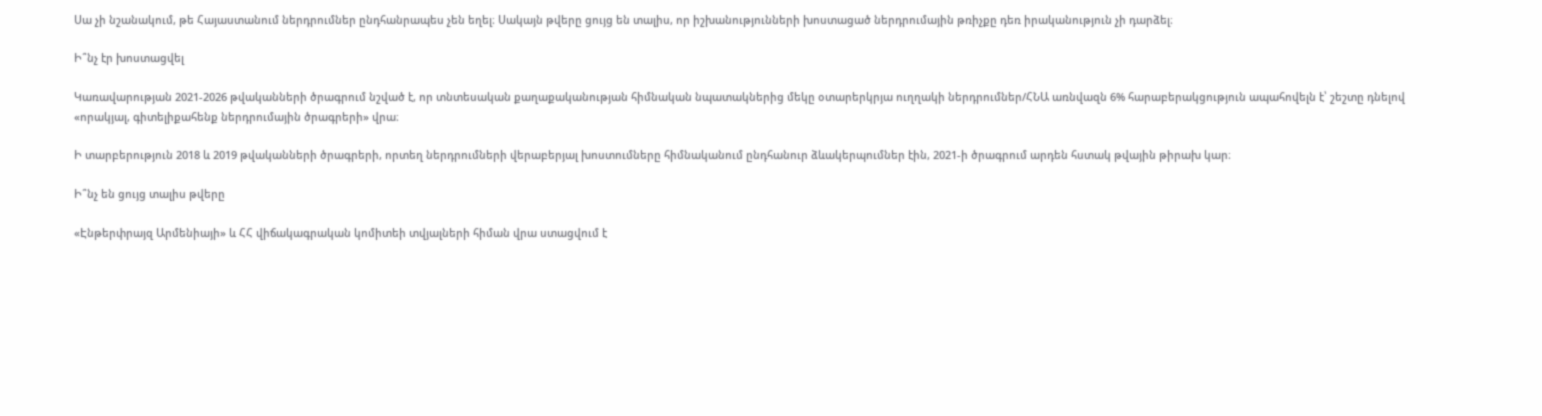Սա չի նշանակում, թե Հայաստանում ներդրումներ ընդհանրապես չեն եղել։ Սակայն թվերը ցույց են տալիս, որ իշխանությունների խոստացած ներդրումային թռիչքը դեռ իրականություն չի դարձել։

Ի՞նչ էր խոստացվել

Կառավարության 2021-2026 թվականների ծրագրում նշված է, որ տնտեսական քաղաքականության հիմնական նպատակներից մեկը օտարերկրյա ուղղակի ներդրումներ/ՀՆԱ առնվազն 6% հարաբերակցություն ապահովելն է՝ շեշտը դնելով «որակյալ, գիտելիքահենք ներդրումային ծրագրերի» վրա։

Ի տարբերություն 2018 և 2019 թվականների ծրագրերի, որտեղ ներդրումների վերաբերյալ խոստումները հիմնականում ընդհանուր ձևակերպումներ էին, 2021-ի ծրագրում արդեն հստակ թվային թիրախ կար։

Ի՞նչ են ցույց տալիս թվերը

«Էնթերփրայզ Արմենիայի» և ՀՀ վիճակագրական կոմիտեի տվյալների հիման վրա ստացվում է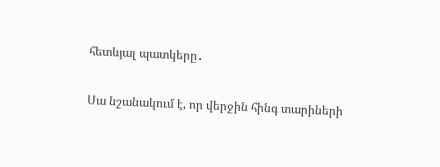հետևյալ պատկերը․

Սա նշանակում է, որ վերջին հինգ տարիների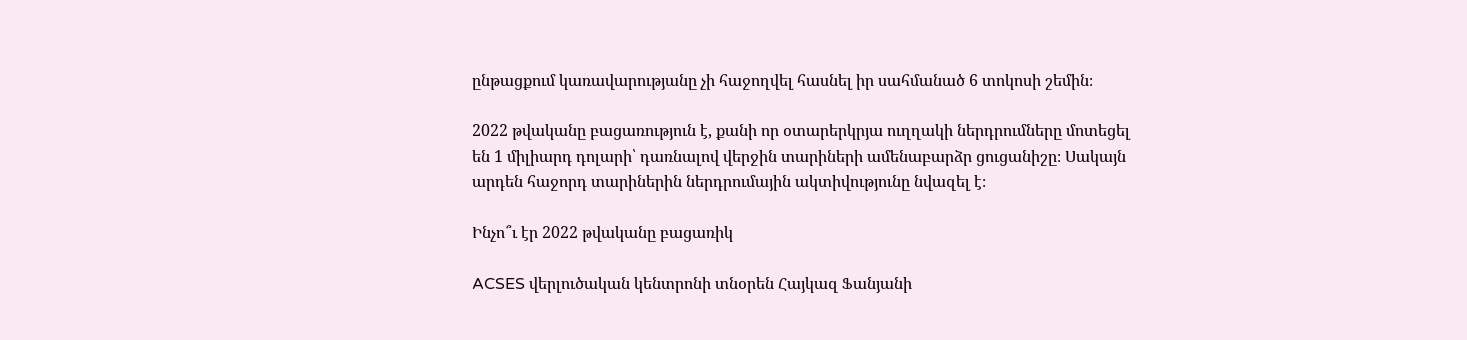ընթացքում կառավարությանը չի հաջողվել հասնել իր սահմանած 6 տոկոսի շեմին։

2022 թվականը բացառություն է, քանի որ օտարերկրյա ուղղակի ներդրումները մոտեցել են 1 միլիարդ դոլարի՝ դառնալով վերջին տարիների ամենաբարձր ցուցանիշը։ Սակայն արդեն հաջորդ տարիներին ներդրումային ակտիվությունը նվազել է։

Ինչո՞ւ էր 2022 թվականը բացառիկ

ACSES վերլուծական կենտրոնի տնօրեն Հայկազ Ֆանյանի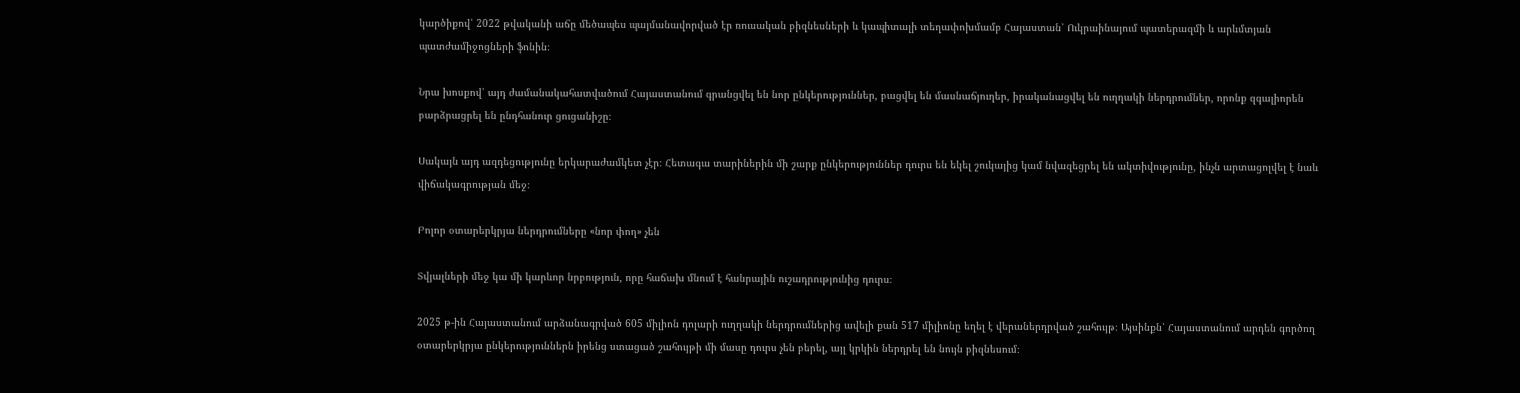կարծիքով՝ 2022 թվականի աճը մեծապես պայմանավորված էր ռուսական բիզնեսների և կապիտալի տեղափոխմամբ Հայաստան՝ Ուկրաինայում պատերազմի և արևմտյան պատժամիջոցների ֆոնին։

Նրա խոսքով՝ այդ ժամանակահատվածում Հայաստանում գրանցվել են նոր ընկերություններ, բացվել են մասնաճյուղեր, իրականացվել են ուղղակի ներդրումներ, որոնք զգալիորեն բարձրացրել են ընդհանուր ցուցանիշը։

Սակայն այդ ազդեցությունը երկարաժամկետ չէր։ Հետագա տարիներին մի շարք ընկերություններ դուրս են եկել շուկայից կամ նվազեցրել են ակտիվությունը, ինչն արտացոլվել է նաև վիճակագրության մեջ։

Բոլոր օտարերկրյա ներդրումները «նոր փող» չեն

Տվյալների մեջ կա մի կարևոր նրբություն, որը հաճախ մնում է հանրային ուշադրությունից դուրս։

2025 թ-ին Հայաստանում արձանագրված 605 միլիոն դոլարի ուղղակի ներդրումներից ավելի քան 517 միլիոնը եղել է վերաներդրված շահույթ։ Այսինքն՝ Հայաստանում արդեն գործող օտարերկրյա ընկերություններն իրենց ստացած շահույթի մի մասը դուրս չեն բերել, այլ կրկին ներդրել են նույն բիզնեսում։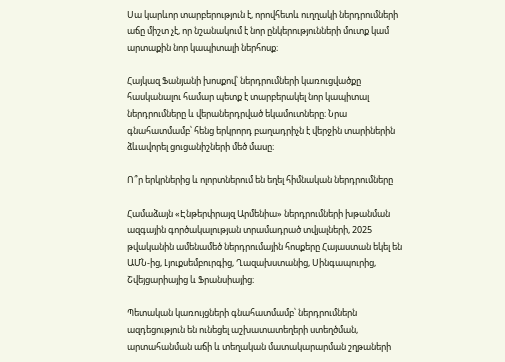Սա կարևոր տարբերություն է, որովհետև ուղղակի ներդրումների աճը միշտ չէ, որ նշանակում է նոր ընկերությունների մուտք կամ արտաքին նոր կապիտալի ներհոսք։

Հայկազ Ֆանյանի խոսքով՝ ներդրումների կառուցվածքը հասկանալու համար պետք է տարբերակել նոր կապիտալ ներդրումները և վերաներդրված եկամուտները։ Նրա գնահատմամբ՝ հենց երկրորդ բաղադրիչն է վերջին տարիներին ձևավորել ցուցանիշների մեծ մասը։

Ո՞ր երկրներից և ոլորտներում են եղել հիմնական ներդրումները

Համաձայն «Էնթերփրայզ Արմենիա» ներդրումների խթանման ազգային գործակալության տրամադրած տվյալների, 2025 թվականին ամենամեծ ներդրումային հոսքերը Հայաստան եկել են ԱՄՆ-ից, Լյուքսեմբուրգից, Ղազախստանից, Սինգապուրից, Շվեյցարիայից և Ֆրանսիայից։

Պետական կառույցների գնահատմամբ՝ ներդրումներն ազդեցություն են ունեցել աշխատատեղերի ստեղծման, արտահանման աճի և տեղական մատակարարման շղթաների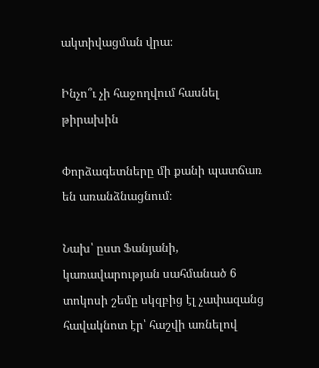ակտիվացման վրա։

Ինչո՞ւ չի հաջողվում հասնել թիրախին

Փորձագետները մի քանի պատճառ են առանձնացնում։

Նախ՝ ըստ Ֆանյանի, կառավարության սահմանած 6 տոկոսի շեմը սկզբից էլ չափազանց հավակնոտ էր՝ հաշվի առնելով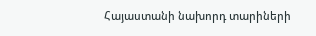Հայաստանի նախորդ տարիների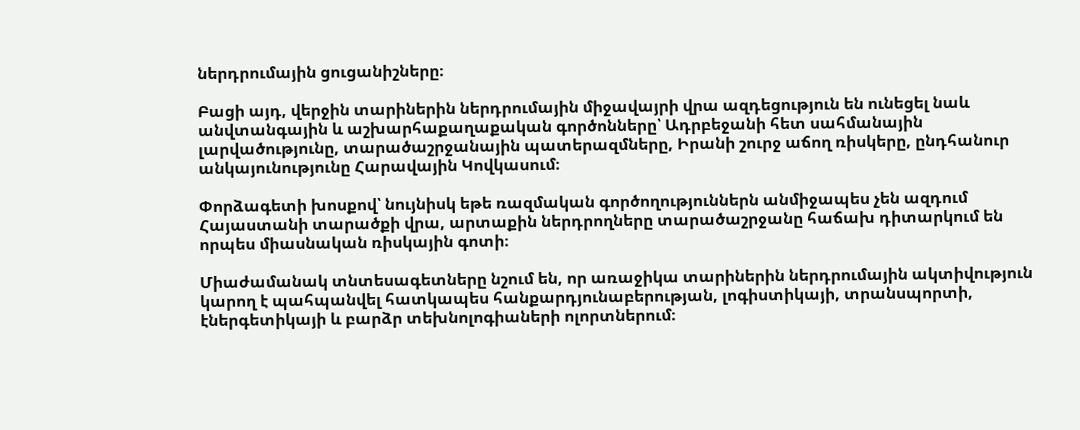ներդրումային ցուցանիշները։

Բացի այդ, վերջին տարիներին ներդրումային միջավայրի վրա ազդեցություն են ունեցել նաև անվտանգային և աշխարհաքաղաքական գործոնները՝ Ադրբեջանի հետ սահմանային լարվածությունը, տարածաշրջանային պատերազմները, Իրանի շուրջ աճող ռիսկերը, ընդհանուր անկայունությունը Հարավային Կովկասում։

Փորձագետի խոսքով՝ նույնիսկ եթե ռազմական գործողություններն անմիջապես չեն ազդում Հայաստանի տարածքի վրա, արտաքին ներդրողները տարածաշրջանը հաճախ դիտարկում են որպես միասնական ռիսկային գոտի։

Միաժամանակ տնտեսագետները նշում են, որ առաջիկա տարիներին ներդրումային ակտիվություն կարող է պահպանվել հատկապես հանքարդյունաբերության, լոգիստիկայի, տրանսպորտի, էներգետիկայի և բարձր տեխնոլոգիաների ոլորտներում։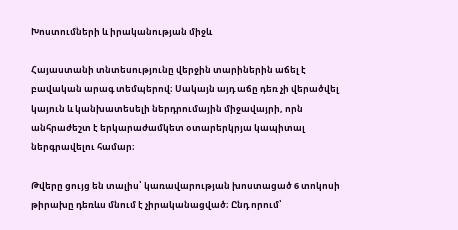Խոստումների և իրականության միջև

Հայաստանի տնտեսությունը վերջին տարիներին աճել է բավական արագ տեմպերով։ Սակայն այդ աճը դեռ չի վերածվել կայուն և կանխատեսելի ներդրումային միջավայրի, որն անհրաժեշտ է երկարաժամկետ օտարերկրյա կապիտալ ներգրավելու համար։

Թվերը ցույց են տալիս՝ կառավարության խոստացած 6 տոկոսի թիրախը դեռևս մնում է չիրականացված։ Ընդ որում՝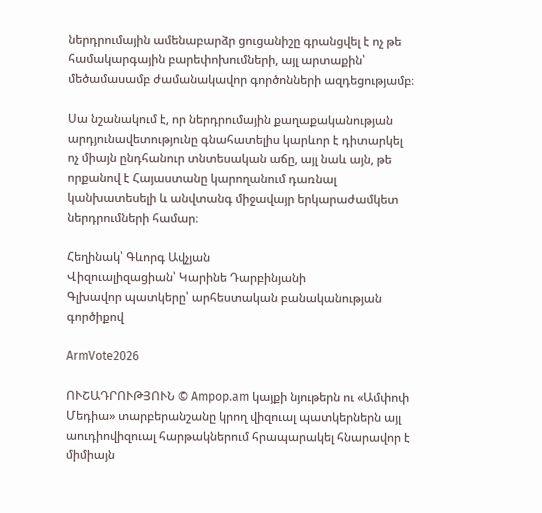ներդրումային ամենաբարձր ցուցանիշը գրանցվել է ոչ թե համակարգային բարեփոխումների, այլ արտաքին՝ մեծամասամբ ժամանակավոր գործոնների ազդեցությամբ։

Սա նշանակում է, որ ներդրումային քաղաքականության արդյունավետությունը գնահատելիս կարևոր է դիտարկել ոչ միայն ընդհանուր տնտեսական աճը, այլ նաև այն, թե որքանով է Հայաստանը կարողանում դառնալ կանխատեսելի և անվտանգ միջավայր երկարաժամկետ ներդրումների համար։

Հեղինակ՝ Գևորգ Ավչյան
Վիզուալիզացիան՝ Կարինե Դարբինյանի
Գլխավոր պատկերը՝ արհեստական բանականության գործիքով

ArmVote2026

ՈՒՇԱԴՐՈՒԹՅՈՒՆ © Ampop.am կայքի նյութերն ու «Ամփոփ Մեդիա» տարբերանշանը կրող վիզուալ պատկերներն այլ աուդիովիզուալ հարթակներում հրապարակել հնարավոր է միմիայն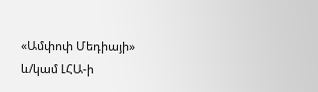«Ամփոփ Մեդիայի» և/կամ ԼՀԱ-ի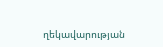ղեկավարության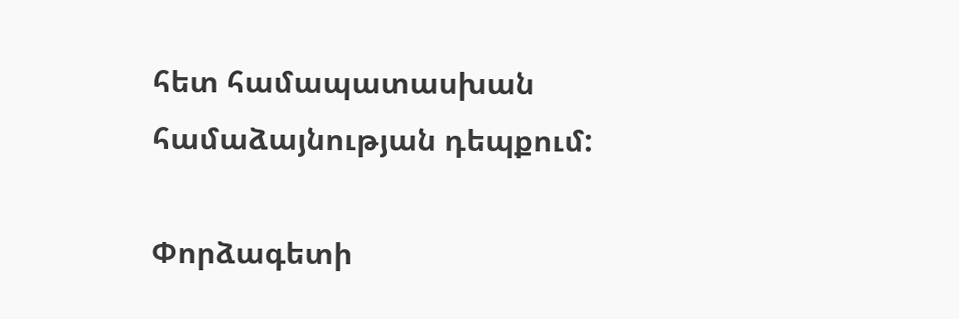հետ համապատասխան համաձայնության դեպքում:

Փորձագետի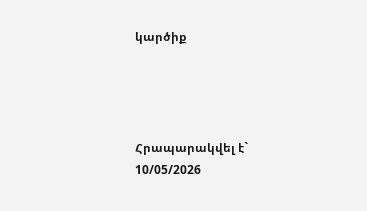կարծիք




Հրապարակվել է` 10/05/2026